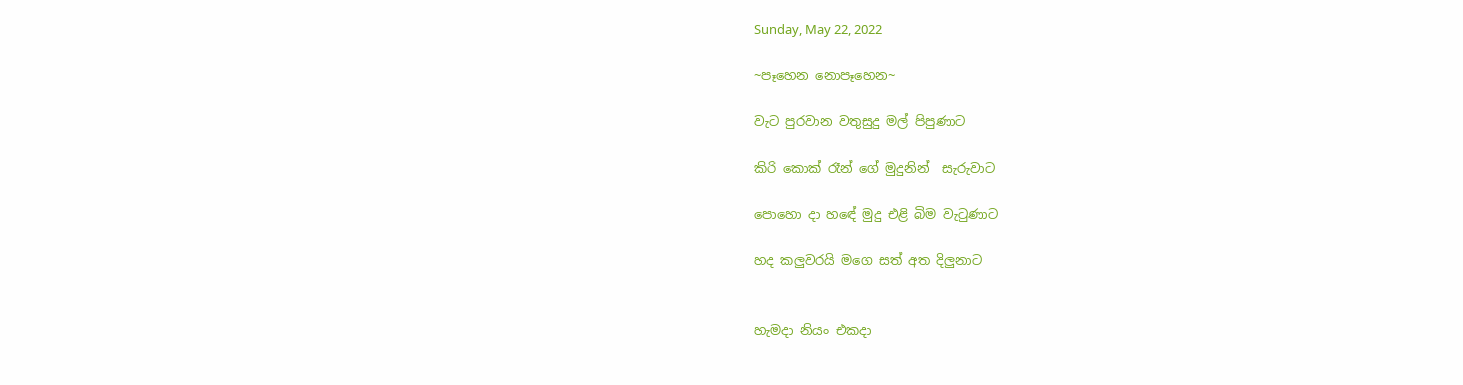Sunday, May 22, 2022

~පෑහෙන නොපෑහෙන~

වැට පුරවාන වතුසුදු මල් පිපුණාට

කිරි කොක් රෑන් ගේ මුදුනින්  සැරුවාට

පොහො දා හඳේ මුදු එළි බිම වැටුණාට

හද කලුවරයි මගෙ සත් අත දිලුනාට


හැමදා නියං එකදා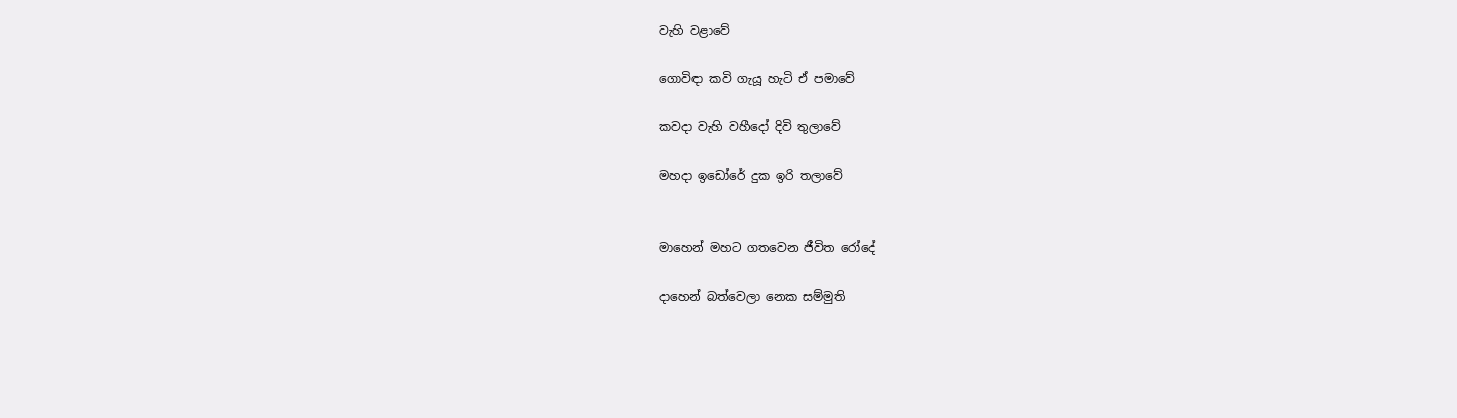වැහි වළාවේ

ගොවිඳා කවි ගැයූ හැටි ඒ පමාවේ

කවදා වැහි වහීදෝ දිවි තුලාවේ

මහදා ඉඩෝරේ දුක ඉරි තලාවේ


මාහෙන් මහට ගතවෙන ජීවිත රෝදේ

දාහෙන් බත්වෙලා නෙක සම්මුති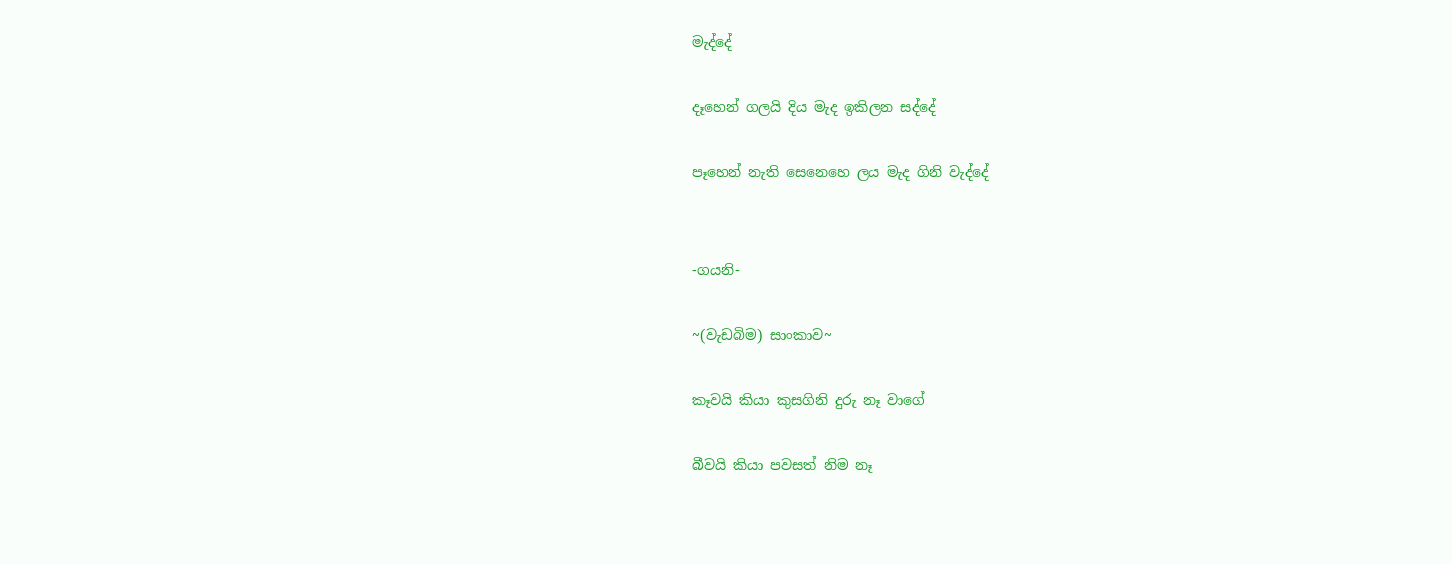මැද්දේ

දෑහෙන් ගලයි දිය මැද ඉකිලන සද්දේ

පෑහෙන් නැති සෙනෙහෙ ලය මැද ගිනි වැද්දේ


-ගයනි-

~(වැඩබිම) සාංකාව~

කෑවයි කියා කුසගිනි දුරු නෑ වාගේ

බීවයි කියා පවසත් නිම නෑ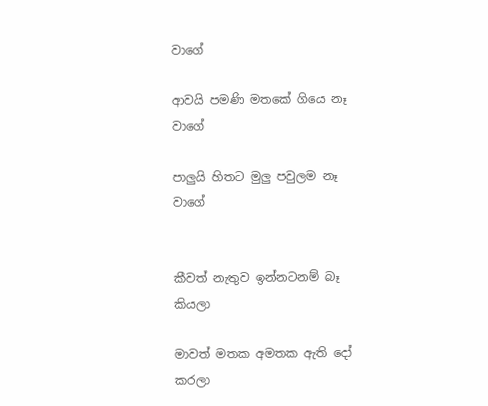වාගේ

ආවයි පමණි මතකේ ගියෙ නෑ වාගේ

පාලුයි හිතට මුලු පවුලම නෑ වාගේ


කීවත් නැතුව ඉන්නටනම් බෑ කියලා

මාවත් මතක අමතක ඇති දෝ කරලා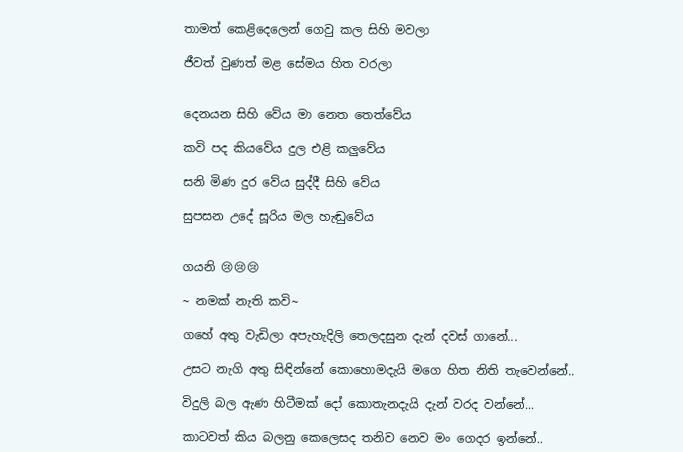තාමත් කෙළිදෙලෙන් ගෙවු කල සිහි මවලා

ජීවත් වුණත් මළ සේමය හිත වරලා


දෙනයන සිහි වේය මා නෙත තෙත්වේය

කවි පද කියවේය දුල එළි කලුවේය

සනි මිණ දුර වේය සුද්දී සිහි වේය

සුපසන උදේ සූරිය මල හැඬුවේය


ගයනි 😢😢😢

~ නමක් නැති කවි~

ගහේ අතු වැඩිලා අපැහැදිලි තෙලදසුන දැන් දවස් ගානේ...

උසට නැගි අතු සිඳින්නේ කොහොමදැයි මගෙ හිත නිති තැවෙන්නේ..

විදුලි බල ඇණ හිටීමක් දෝ කොතැනදැයි දැන් වරද වන්නේ...

කාටවත් කිය බලනු කෙලෙසද තනිව නෙව මං ගෙදර ඉන්නේ..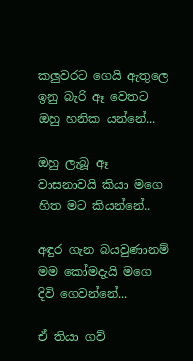කලුවරට ගෙයි ඇතුලෙ ඉනු බැරි ඈ වෙතට ඔහු හනික යන්නේ...

ඔහු ලැබූ ඈ වාසනාවයි කියා මගෙ හිත මට කියන්නේ..

අඳුර ගැන බයවුණානම් මම කෝමදැයි මගෙ දිවි ගෙවන්නේ...

ඒ තියා ගව්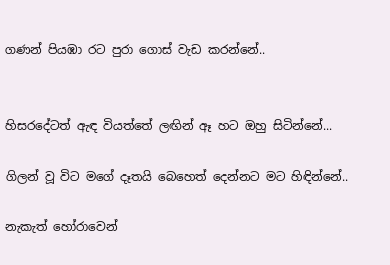ගණන් පියඹා රට පුරා ගොස් වැඩ කරන්නේ..


හිසරදේටත් ඇඳ වියත්තේ ලඟින් ඈ හට ඔහු සිටින්නේ...

ගිලන් වූ විට මගේ දෑතයි බෙහෙත් දෙන්නට මට හිඳින්නේ..

නැකැත් හෝරාවෙන්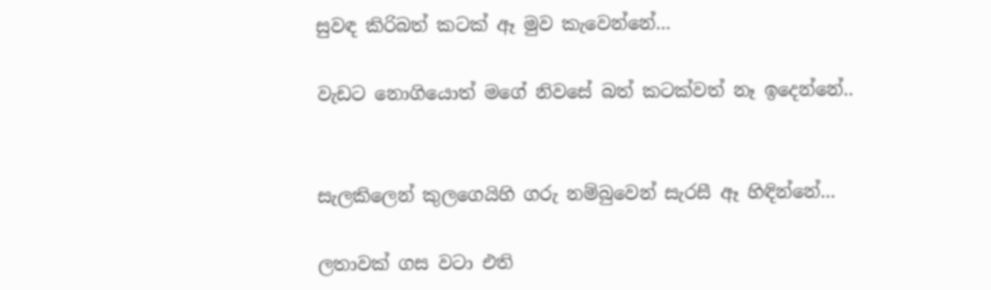සුවඳ කිරිබත් කටක් ඈ මුව කැවෙන්නේ...

වැඩට නොගියොත් මගේ නිවසේ බත් කටක්වත් නෑ ඉදෙන්නේ..


සැලකිලෙන් කුලගෙයිහි ගරු නම්බුවෙන් සැරසී ඈ හිඳින්නේ...

ලතාවක් ගස වටා එති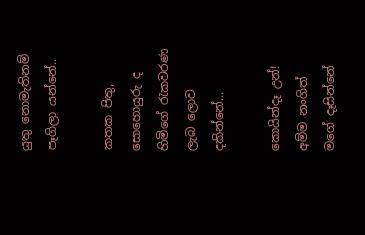යුතු නොමැතිනම් පෑගිලා යන්නේ..

කතක පිතු, සොහොයුරු ද හිමිගේ රැකවරණ ලැබ ලොව දකින්නේ...

කොයින්දෑ උන්! අම්ම නංගිත් මගේ දෑසින්නේ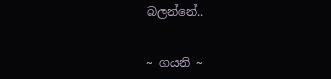බලන්නේ..


~ ගයනි ~